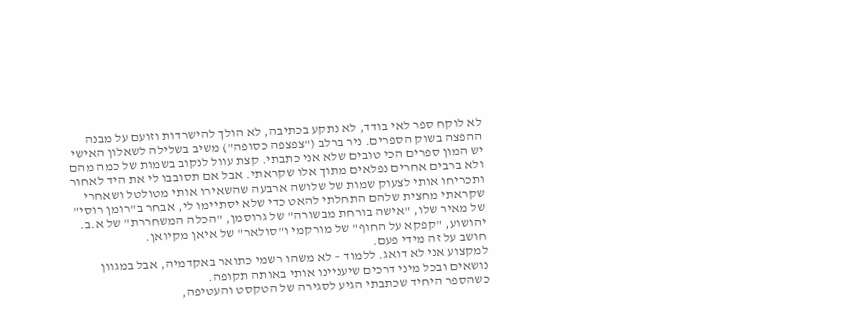לא לוקח ספר לאי בודד, לא נתקע בכתיבה, לא הולך להישרדות וזועם על מבנה ההפצה בשוק הספרים. ניר ברלב ("צפצפה כסופה") משיב בשלילה לשאלון האישי
יש המון ספרים הכי טובים שלא אני כתבתי. קצת עוול לנקוב בשמות של כמה מהם ולא ברבים אחרים נפלאים מתוך אלו שקראתי. אבל אם תסובבו לי את היד לאחור ותכריחו אותי לצעוק שמות של שלושה ארבעה שהשאירו אותי מטולטל ושאחרי שקראתי מחצית שלהם התחלתי להאט כדי שלא יסתיימו לי, אבחר ב"רומן רוסי" של מאיר שלו, "אישה בורחת מבשורה" של גרוסמן, "הכלה המשחררת" של א.ב. יהושוע, "קפקא על החוף" של מורקמי ו"סולאר" של איאן מקיואן.
חושב על זה מידי פעם.
למקצוע אני לא דואג. ללמוד – לא משהו רשמי כתואר באקדמיה, אבל במגוון נושאים ובכל מיני דרכים שיעניינו אותי באותה תקופה.
כשהספר היחיד שכתבתי הגיע לסגירה של הטקסט והעטיפה,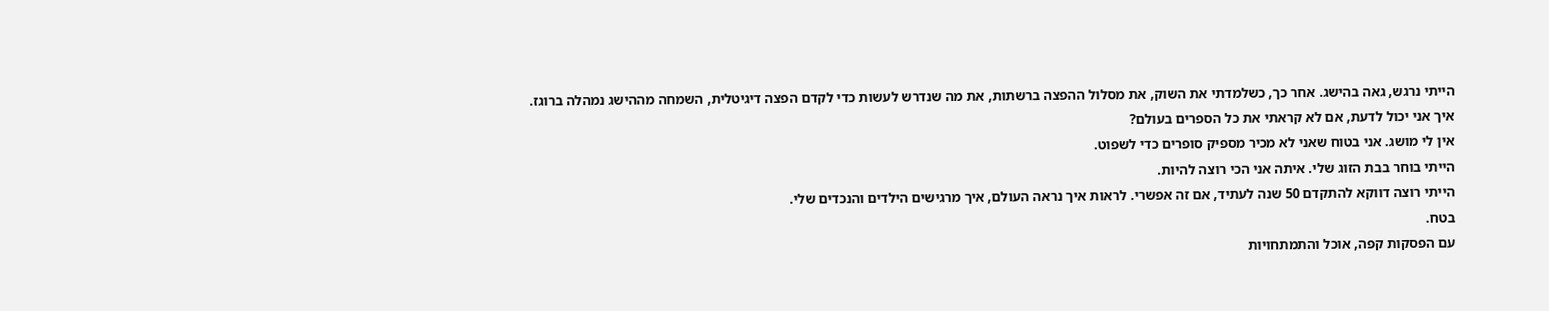הייתי נרגש, גאה בהישג. אחר כך, כשלמדתי את השוק, את מסלול ההפצה ברשתות, את מה שנדרש לעשות כדי לקדם הפצה דיגיטלית, השמחה מההישג נמהלה ברוגז.
איך אני יכול לדעת, אם לא קראתי את כל הספרים בעולם?
אין לי מושג. אני בטוח שאני לא מכיר מספיק סופרים כדי לשפוט.
הייתי בוחר בבת הזוג שלי. איתה אני הכי רוצה להיות.
הייתי רוצה דווקא להתקדם 50 שנה לעתיד, אם זה אפשרי. לראות איך נראה העולם, איך מרגישים הילדים והנכדים שלי.
בטח.
עם הפסקות קפה, אוכל והתמתחויות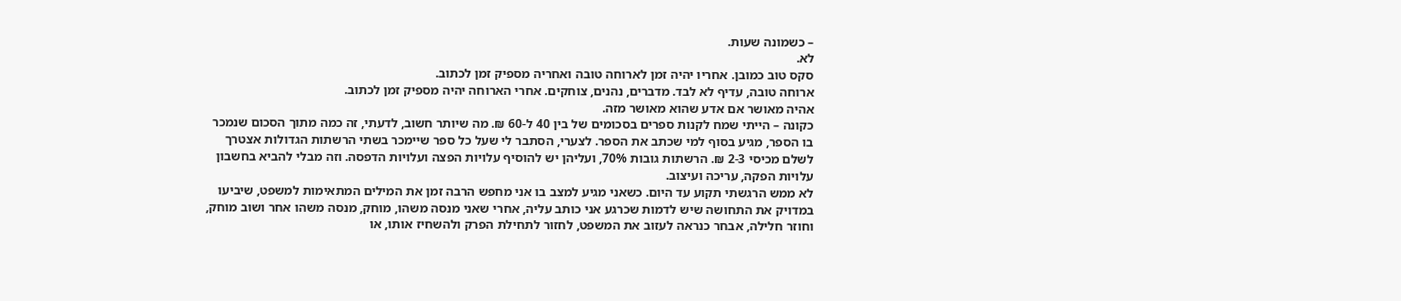– כשמונה שעות.
לא.
סקס טוב כמובן. אחריו יהיה זמן לארוחה טובה ואחריה מספיק זמן לכתוב.
ארוחה טובה, עדיף לא לבד. מדברים, נהנים, צוחקים. אחרי הארוחה יהיה מספיק זמן לכתוב.
אהיה מאושר אם אדע שהוא מאושר מזה.
כקונה – הייתי שמח לקנות ספרים בסכומים של בין 40 ל-60 ₪. מה שיותר חשוב, לדעתי, זה כמה מתוך הסכום שנמכר בו הספר, מגיע בסוף למי שכתב את הספר. לצערי, הסתבר לי שעל כל ספר שיימכר בשתי הרשתות הגדולות אצטרך לשלם מכיסי 2-3 ₪. הרשתות גובות 70%, ועליהן יש להוסיף עלויות הפצה ועלויות הדפסה. וזה מבלי להביא בחשבון עלויות הפקה, עריכה ועיצוב.
לא ממש הרגשתי תקוע עד היום. כשאני מגיע למצב בו אני מחפש הרבה זמן את המילים המתאימות למשפט, שיביעו במדויק את התחושה שיש לדמות שכרגע אני כותב עליה, אחרי שאני מנסה משהו, מוחק, מנסה משהו אחר ושוב מוחק, וחוזר חלילה, אבחר כנראה לעזוב את המשפט, לחזור לתחילת הפרק ולהשחיז אותו, או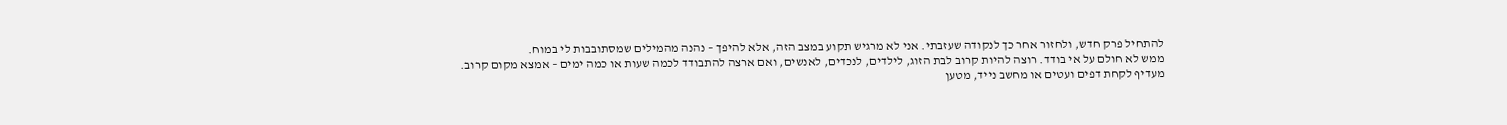להתחיל פרק חדש, ולחזור אחר כך לנקודה שעזבתי. אני לא מרגיש תקוע במצב הזה, אלא להיפך – נהנה מהמילים שמסתובבות לי במוח.
ממש לא חולם על אי בודד. רוצה להיות קרוב לבת הזוג, לילדים, לנכדים, לאנשים, ואם ארצה להתבודד לכמה שעות או כמה ימים – אמצא מקום קרוב.
מעדיף לקחת דפים ועטים או מחשב נייד, מטען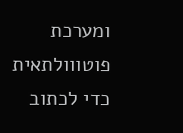ומערכת פוטווולתאית כדי לכתוב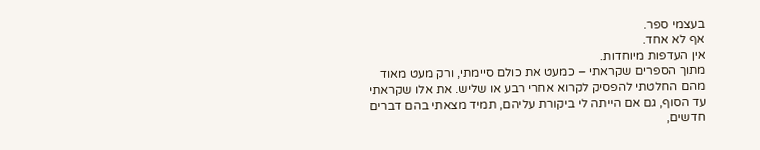בעצמי ספר.
אף לא אחד.
אין העדפות מיוחדות.
מתוך הספרים שקראתי – כמעט את כולם סיימתי, ורק מעט מאוד מהם החלטתי להפסיק לקרוא אחרי רבע או שליש. את אלו שקראתי עד הסוף, גם אם הייתה לי ביקורת עליהם, תמיד מצאתי בהם דברים חדשים,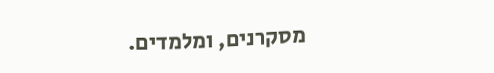מסקרנים, ומלמדים.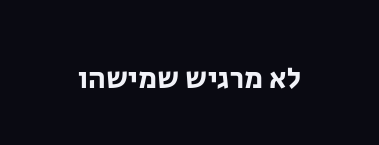לא מרגיש שמישהו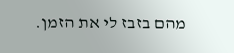מהם בזבז לי את הזמן.